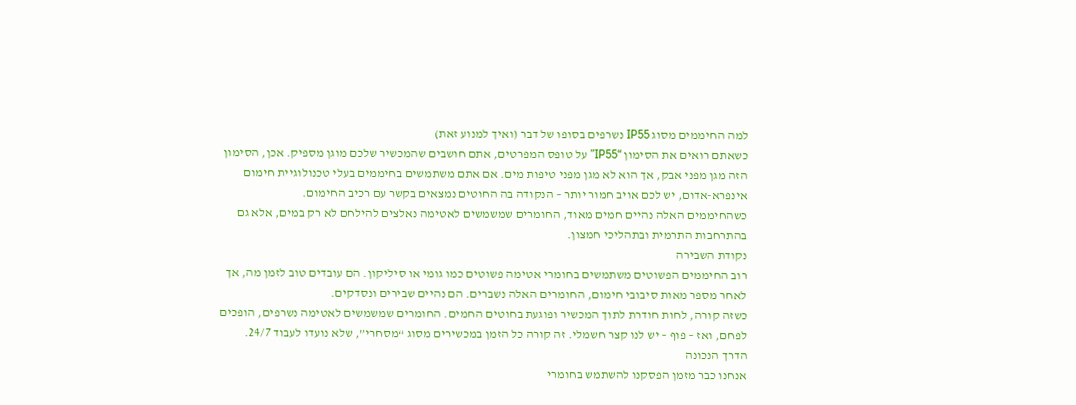למה החיממים מסוג IP55 נשרפים בסופו של דבר (ואיך למנוע זאת)
כשאתם רואים את הסימון “IP55” על טופס המפרטים, אתם חושבים שהמכשיר שלכם מוגן מספיק. אכן, הסימון הזה מגן מפני אבק, אך הוא לא מגן מפני טיפות מים. אם אתם משתמשים בחיממים בעלי טכנולוגיית חימום אינפרא-אדום, יש לכם אויב חמור יותר – הנקודה בה החוטים נמצאים בקשר עם רכיב החימום.
כשהחיממים האלה נהיים חמים מאוד, החומרים שמשמשים לאטימה נאלצים להילחם לא רק במים, אלא גם בהתרחבות התרמית ובתהליכי חמצון.
נקודת השבירה
רוב החיממים הפשוטים משתמשים בחומרי אטימה פשוטים כמו גומי או סיליקון. הם עובדים טוב לזמן מה, אך לאחר מספר מאות סיבובי חימום, החומרים האלה נשברים. הם נהיים שבירים ונסדקים.
כשזה קורה, לחות חודרת לתוך המכשיר ופוגעת בחוטים החמים. החומרים שמשמשים לאטימה נשרפים, הופכים לפחם, ואז – פוף – יש לנו קצר חשמלי. זה קורה כל הזמן במכשירים מסוג “מסחרי”, שלא נועדו לעבוד 24/7.
הדרך הנכונה
אנחנו כבר מזמן הפסקנו להשתמש בחומרי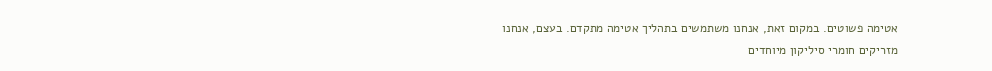אטימה פשוטים. במקום זאת, אנחנו משתמשים בתהליך אטימה מתקדם. בעצם, אנחנו מזריקים חומרי סיליקון מיוחדים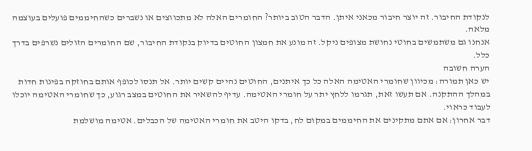לנקודת החיבור. זה יוצר חיבור מכאני איתן. הדבר הטוב ביותר? החומרים האלה לא מתכווצים או נשברים כשהחיממים פועלים בעוצמה מלאה.
אנחנו גם משתמשים בחוטי נחושת מצופים ניקל. זה מונע את חמצון החוטים בדיוק בנקודת החיבור, שם החומרים הזולים נשרפים בדרך כלל.
הערה חשובה
יש כאן תמורה: מכיוון שחומרי האטימה האלה כל כך איתנים, החוטים נהיים קשים יותר. אל תנסו לכופף אותם בחוזקה בפינות חדות במהלך ההתקנה. אם תעשו זאת, תגרמו ללחץ יתר על חומרי האטימה. עדיף להשאיר את החוטים במצב רגוע, כך שחומרי האטימה יוכלו לעבוד כראוי.
דבר אחרון: אם אתם מתקינים את החיממים במקום לח, בדקו היטב את חומרי האטימה של הכבלים. אטימה מושלמת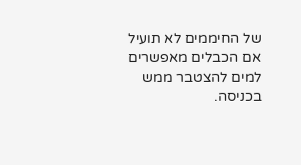של החיממים לא תועיל אם הכבלים מאפשרים למים להצטבר ממש בכניסה.